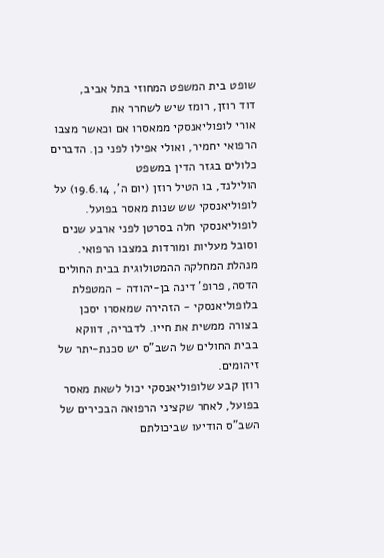שופט בית המשפט המחוזי בתל אביב,
דוד רוזן, רומז שיש לשחרר את
אורי לופוליאנסקי ממאסרו אם וכאשר מצבו הרפואי יחמיר, ואולי אפילו לפני כן. הדברים כלולים בגזר הדין במשפט
הולילנד, בו הטיל רוזן (יום ה', 19.6.14) על לופוליאנסקי שש שנות מאסר בפועל.
לופוליאנסקי חלה בסרטן לפני ארבע שנים וסובל מעליות ומורדות במצבו הרפואי. מנהלת המחלקה ההמטולוגית בבית החולים הדסה, פרופ' דינה בן-יהודה - המטפלת בלופוליאנסקי - הזהירה שמאסרו יסכן בצורה ממשית את חייו. לדבריה, דווקא בבית החולים של השב"ס יש סכנת-יתר של זיהומים.
רוזן קבע שלופוליאנסקי יכול לשאת מאסר בפועל, לאחר שקציני הרפואה הבכירים של השב"ס הודיעו שביכולתם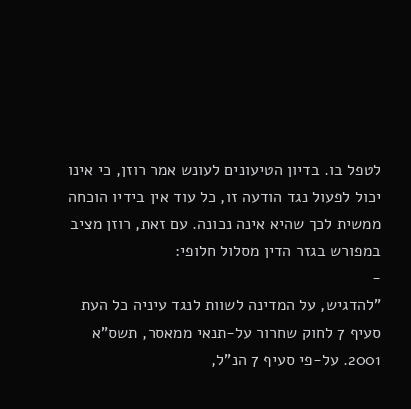לטפל בו. בדיון הטיעונים לעונש אמר רוזן, כי אינו יכול לפעול נגד הודעה זו, כל עוד אין בידיו הוכחה ממשית לכך שהיא אינה נכונה. עם זאת, רוזן מציב במפורש בגזר הדין מסלול חלופי:
-
"להדגיש, על המדינה לשוות לנגד עיניה כל העת סעיף 7 לחוק שחרור על-תנאי ממאסר, תשס"א 2001. על-פי סעיף 7 הנ"ל,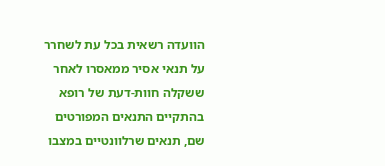הוועדה רשאית בכל עת לשחרר על תנאי אסיר ממאסרו לאחר ששקלה חוות-דעת של רופא בהתקיים התנאים המפורטים שם, תנאים שרלוונטיים במצבו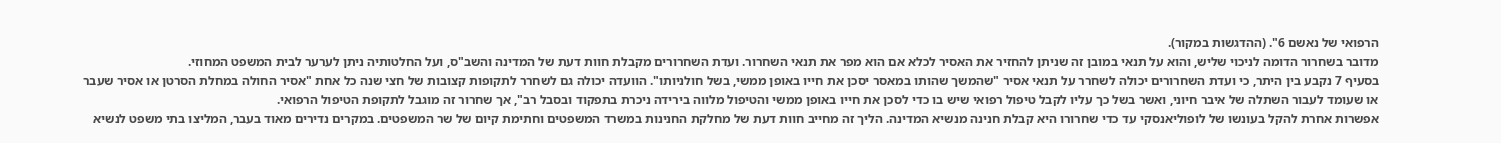הרפואי של נאשם 6". (ההדגשות במקור).
מדובר בשחרור הדומה לניכוי שליש, והוא על תנאי במובן זה שניתן להחזיר את האסיר לכלא אם הוא מפר את תנאי השחרור. ועדת השחרורים מקבלת חוות דעת של המדינה והשב"ס, ועל החלטותיה ניתן לערער לבית המשפט המחוזי.
בסעיף 7 נקבע בין היתר, כי ועדת השחרורים יכולה לשחרר על תנאי אסיר "שהמשך שהותו במאסר יסכן את חייו באופן ממשי, בשל חולניותו". הוועדה יכולה גם לשחרר לתקופות קצובות של חצי שנה כל אחת "אסיר החולה במחלת הסרטן או אסיר שעבר או שעומד לעבור השתלה של איבר חיוני, ואשר בשל כך עליו לקבל טיפול רפואי שיש בו כדי לסכן את חייו באופן ממשי והטיפול מלווה בירידה ניכרת בתפקוד ובסבל רב", אך שחרור זה מוגבל לתקופת הטיפול הרפואי.
אפשרות אחרת להקל בעונשו של לופוליאנסקי עד כדי שחרורו היא קבלת חנינה מנשיא המדינה. הליך זה מחייב חוות דעת של מחלקת החנינות במשרד המשפטים וחתימת קיום של שר המשפטים. במקרים נדירים מאוד בעבר, המליצו בתי משפט לנשיא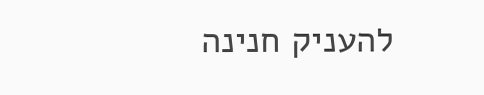להעניק חנינה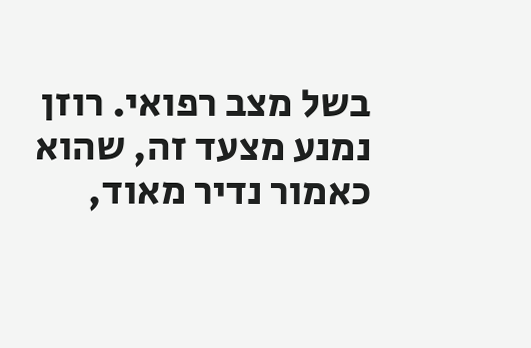בשל מצב רפואי. רוזן נמנע מצעד זה, שהוא כאמור נדיר מאוד,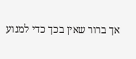אך ברור שאין בכך כדי למנוע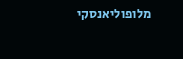מלופוליאנסקי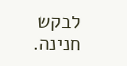לבקש חנינה.